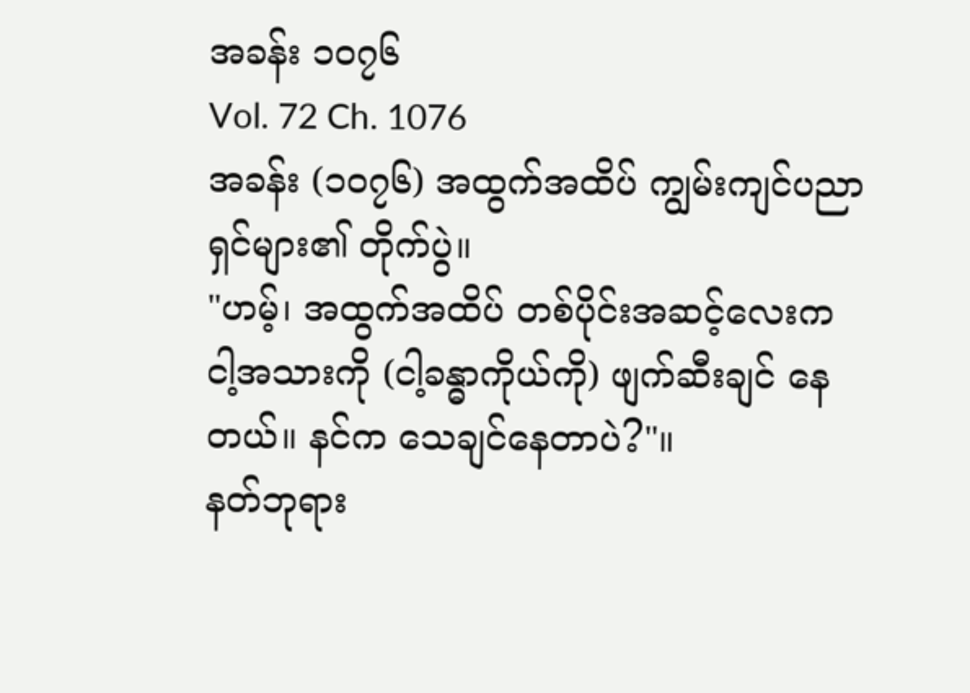အခန်း ၁၀၇၆
Vol. 72 Ch. 1076
အခန်း (၁၀၇၆) အထွက်အထိပ် ကျွမ်းကျင်ပညာရှင်များ၏ တိုက်ပွဲ။
"ဟမ့်၊ အထွက်အထိပ် တစ်ပိုင်းအဆင့်လေးက ငါ့အသားကို (ငါ့ခန္ဓာကိုယ်ကို) ဖျက်ဆီးချင် နေတယ်။ နင်က သေချင်နေတာပဲ?"။
နတ်ဘုရား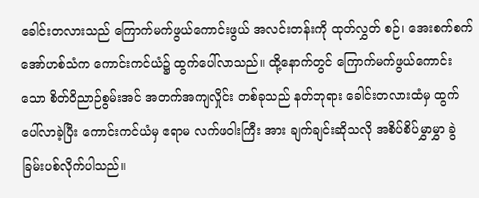ခေါင်းတလားသည် ကြောက်မက်ဖွယ်ကောင်းဖွယ် အလင်းတန်းကို ထုတ်လွှတ် စဉ်၊ အေးစက်စက် အော်ဟစ်သံက ကောင်းကင်ယံ၌ ထွက်ပေါ်လာသည်။ ထို့နောက်တွင် ကြောက်မက်ဖွယ်ကောင်းသော စိတ်ဝိညာဉ်စွမ်းအင် အတက်အကျလှိုင်း တစ်ခုသည် နတ်ဘုရား ခေါင်းတလားထံမှ ထွက်ပေါ်လာခဲ့ပြီး ကောင်းကင်ယံမှ ဧရာမ လက်ဖဝါးကြီး အား ချက်ချင်းဆိုသလို အစိပ်စိပ်မွှာမွှာ ခွဲခြမ်းပစ်လိုက်ပါသည်။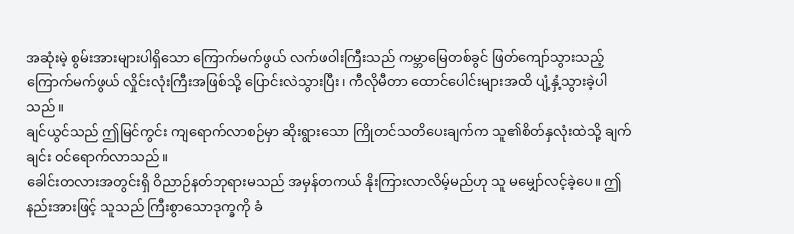အဆုံးမဲ့ စွမ်းအားများပါရှိသော ကြောက်မက်ဖွယ် လက်ဖဝါးကြီးသည် ကမ္ဘာမြေတစ်ခွင် ဖြတ်ကျော်သွားသည့် ကြောက်မက်ဖွယ် လှိုင်းလုံးကြီးအဖြစ်သို့ ပြောင်းလဲသွားပြီး၊ ကီလိုမီတာ ထောင်ပေါင်းများအထိ ပျံ့နှံ့သွားခဲ့ပါသည်။
ချင်ယွင်သည် ဤမြင်ကွင်း ကျရောက်လာစဉ်မှာ ဆိုးရွားသော ကြိုတင်သတိပေးချက်က သူ၏စိတ်နှလုံးထဲသို့ ချက်ချင်း ဝင်ရောက်လာသည်။
ခေါင်းတလားအတွင်းရှိ ဝိညာဉ်နတ်ဘုရားမသည် အမှန်တကယ် နိုးကြားလာလိမ့်မည်ဟု သူ မမျှော်လင့်ခဲ့ပေ။ ဤနည်းအားဖြင့် သူသည် ကြီးစွာသောဒုက္ခကို ခံ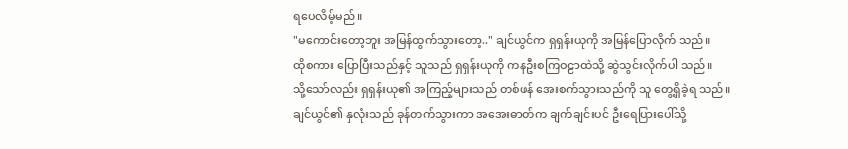ရပေလိမ့်မည်။
"မကောင်းတော့ဘူး အမြန်ထွက်သွားတော့.." ချင်ယွင်က ရှရှန်းယုကို အမြန်ပြောလိုက် သည်။
ထိုစကား ပြောပြီးသည်နှင့် သူသည် ရှရှန်းယုကို ကနဦးစကြဝဠာထဲသို့ ဆွဲသွင်းလိုက်ပါ သည်။
သို့သော်လည်း ရှရှန်းယု၏ အကြည့်များသည် တစ်ဖန် အေးစက်သွားသည်ကို သူ တွေ့ရှိခဲ့ရ သည်။
ချင်ယွင်၏ နှလုံးသည် ခုန်တက်သွားကာ အအေးဓာတ်က ချက်ချင်းပင် ဦးရေပြားပေါ်သို့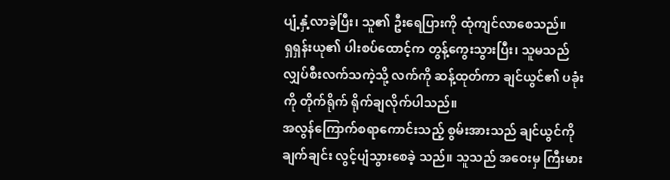ပျံ့နှံ့လာခဲ့ပြီး၊ သူ၏ ဦးရေပြားကို ထုံကျင်လာစေသည်။
ရှရှန်းယု၏ ပါးစပ်ထောင့်က တွန့်ကွေးသွားပြီး၊ သူမသည် လျှပ်စီးလက်သကဲ့သို့ လက်ကို ဆန့်ထုတ်ကာ ချင်ယွင်၏ ပခုံးကို တိုက်ရိုက် ရိုက်ချလိုက်ပါသည်။
အလွန်ကြောက်စရာကောင်းသည့် စွမ်းအားသည် ချင်ယွင်ကို ချက်ချင်း လွင့်ပျံသွားစေခဲ့ သည်။ သူသည် အဝေးမှ ကြီးမား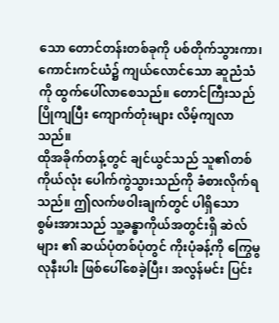သော တောင်တန်းတစ်ခုကို ပစ်တိုက်သွားကာ၊ ကောင်းကင်ယံ၌ ကျယ်လောင်သော ဆူညံသံကို ထွက်ပေါ်လာစေသည်။ တောင်ကြီးသည် ပြိုကျပြီး ကျောက်တုံးများ လိမ့်ကျလာသည်။
ထိုအခိုက်တန့်တွင် ချင်ယွင်သည် သူ၏တစ်ကိုယ်လုံး ပေါက်ကွဲသွားသည်ကို ခံစားလိုက်ရ သည်။ ဤလက်ဖဝါးချက်တွင် ပါရှိသော စွမ်းအားသည် သူ့ခန္ဓာကိုယ်အတွင်းရှိ ဆဲလ်များ ၏ ဆယ်ပုံတစ်ပုံတွင် ကိုးပုံခန့်ကို ကြွေမွလုနီးပါး ဖြစ်ပေါ်စေခဲ့ပြီး၊ အလွန်မင်း ပြင်း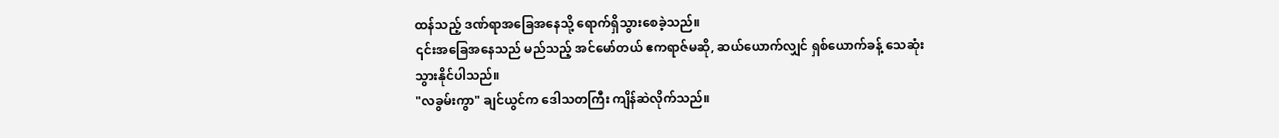ထန်သည့် ဒဏ်ရာအခြေအနေသို့ ရောက်ရှိသွားစေခဲ့သည်။
၎င်းအခြေအနေသည် မည်သည့် အင်မော်တယ် ဧကရာဇ်မဆို, ဆယ်ယောက်လျှင် ရှစ်ယောက်ခန့် သေဆုံးသွားနိုင်ပါသည်။
"လခွမ်းကွာ" ချင်ယွင်က ဒေါသတကြီး ကျိန်ဆဲလိုက်သည်။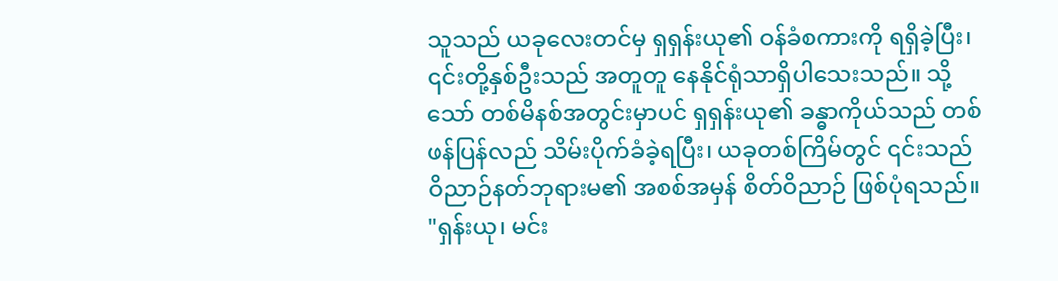သူသည် ယခုလေးတင်မှ ရှရှန်းယု၏ ဝန်ခံစကားကို ရရှိခဲ့ပြီး၊ ၎င်းတို့နှစ်ဦးသည် အတူတူ နေနိုင်ရုံသာရှိပါသေးသည်။ သို့သော် တစ်မိနစ်အတွင်းမှာပင် ရှရှန်းယု၏ ခန္ဓာကိုယ်သည် တစ်ဖန်ပြန်လည် သိမ်းပိုက်ခံခဲ့ရပြီး၊ ယခုတစ်ကြိမ်တွင် ၎င်းသည် ဝိညာဉ်နတ်ဘုရားမ၏ အစစ်အမှန် စိတ်ဝိညာဉ် ဖြစ်ပုံရသည်။
"ရှန်းယု၊ မင်း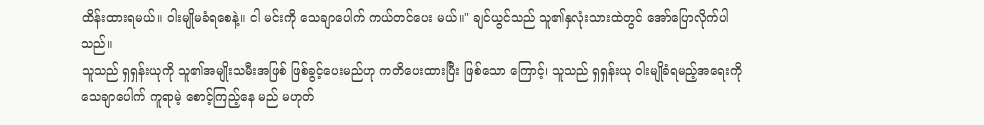ထိန်းထားရမယ်။ ဝါးမျိုမခံရစေနဲ့။ ငါ မင်းကို သေချာပေါက် ကယ်တင်ပေး မယ်။" ချင်ယွင်သည် သူ၏နှလုံးသားထဲတွင် အော်ပြောလိုက်ပါသည်။
သူသည် ရှရှန်းယုကို သူ၏အမျိုးသမီးအဖြစ် ဖြစ်ခွင့်ပေးမည်ဟု ကတိပေးထားပြီး ဖြစ်သော ကြောင့်၊ သူသည် ရှရှန်းယု ဝါးမျိုခံရမည့်အရေးကို သေချာပေါက် ကူရာမဲ့ စောင့်ကြည့်နေ မည် မဟုတ်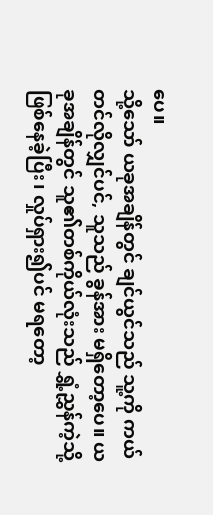ပေ။
သို့သော် ယခုအချိန်တွင် ချင်ယွင်သည် သူ့ကို ကယ်တင်လိုလျှင်ပင်, သူသည် ခွန်အား မရှိတော့ပေ။ ယခုအချိန်တွင် သူ၏တစ်ကိုယ်လုံးသည် ရွှံ့ညွှန်ကဲ့သို့ ဖြစ်နေခဲ့ပြီး၊ လှုပ်ရှား၍ပင် မရတော့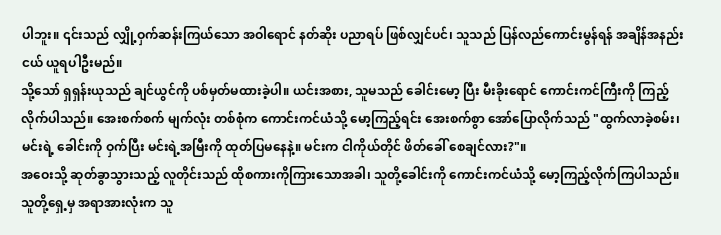ပါဘူး။ ၎င်းသည် လျှို့ဝှက်ဆန်းကြယ်သော အဝါရောင် နတ်ဆိုး ပညာရပ် ဖြစ်လျှင်ပင်၊ သူသည် ပြန်လည်ကောင်းမွန်ရန် အချိန်အနည်းငယ် ယူရပါဦးမည်။
သို့သော် ရှရှန်းယုသည် ချင်ယွင်ကို ပစ်မှတ်မထားခဲ့ပါ။ ယင်းအစား, သူမသည် ခေါင်းမော့ ပြီး မီးခိုးရောင် ကောင်းကင်ကြီးကို ကြည့်လိုက်ပါသည်။ အေးစက်စက် မျက်လုံး တစ်စုံက ကောင်းကင်ယံသို့ မော့ကြည့်ရင်း အေးစက်စွာ အော်ပြောလိုက်သည် "ထွက်လာခဲ့စမ်း၊ မင်းရဲ့ ခေါင်းကို ဝှက်ပြီး မင်းရဲ့အမြီးကို ထုတ်ပြမနေနဲ့။ မင်းက ငါကိုယ်တိုင် ဖိတ်ခေါ် စေချင်လား?"။
အဝေးသို့ ဆုတ်ခွာသွားသည့် လူတိုင်းသည် ထိုစကားကိုကြားသောအခါ၊ သူတို့ခေါင်းကို ကောင်းကင်ယံသို့ မော့ကြည့်လိုက်ကြပါသည်။
သူတို့ရှေ့မှ အရာအားလုံးက သူ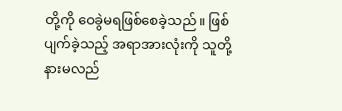တို့ကို ဝေခွဲမရဖြစ်စေခဲ့သည်။ ဖြစ်ပျက်ခဲ့သည့် အရာအားလုံးကို သူတို့ နားမလည်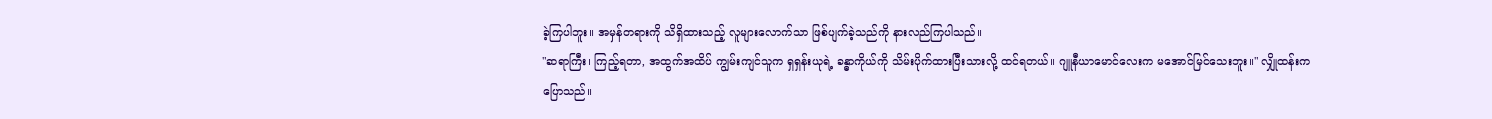ခဲ့ကြပါဘူး။ အမှန်တရားကို သိရှိထားသည့် လူများလောက်သာ ဖြစ်ပျက်ခဲ့သည်ကို နားလည်ကြပါသည်။
"ဆရာကြီး၊ ကြည့်ရတာ, အထွက်အထိပ် ကျွမ်းကျင်သူက ရှရှန်းယုရဲ့ ခန္ဓာကိုယ်ကို သိမ်းပိုက်ထားပြီးသားလို့ ထင်ရတယ်။ ဂျူနီယာမောင်လေးက မအောင်မြင်သေးဘူး။" လျှိုထန်းက ပြောသည်။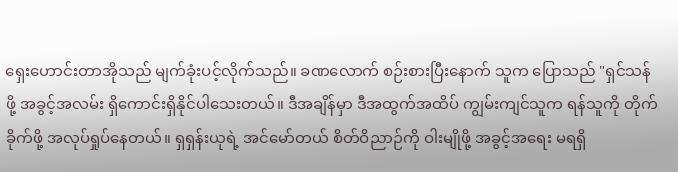ရှေးဟောင်းတာအိုသည် မျက်ခုံးပင့်လိုက်သည်။ ခဏလောက် စဉ်းစားပြီးနောက် သူက ပြောသည် "ရှင်သန်ဖို့ အခွင့်အလမ်း ရှိကောင်းရှိနိုင်ပါသေးတယ်။ ဒီအချိန်မှာ ဒီအထွက်အထိပ် ကျွမ်းကျင်သူက ရန်သူကို တိုက်ခိုက်ဖို့ အလုပ်ရှုပ်နေတယ်။ ရှရှန်းယုရဲ့ အင်မော်တယ် စိတ်ဝိညာဉ်ကို ဝါးမျိုဖို့ အခွင့်အရေး မရရှိ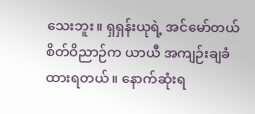သေးဘူး။ ရှရှန်းယုရဲ့ အင်မော်တယ် စိတ်ဝိညာဉ်က ယာယီ အကျဉ်းချခံထားရတယ်။ နောက်ဆုံးရ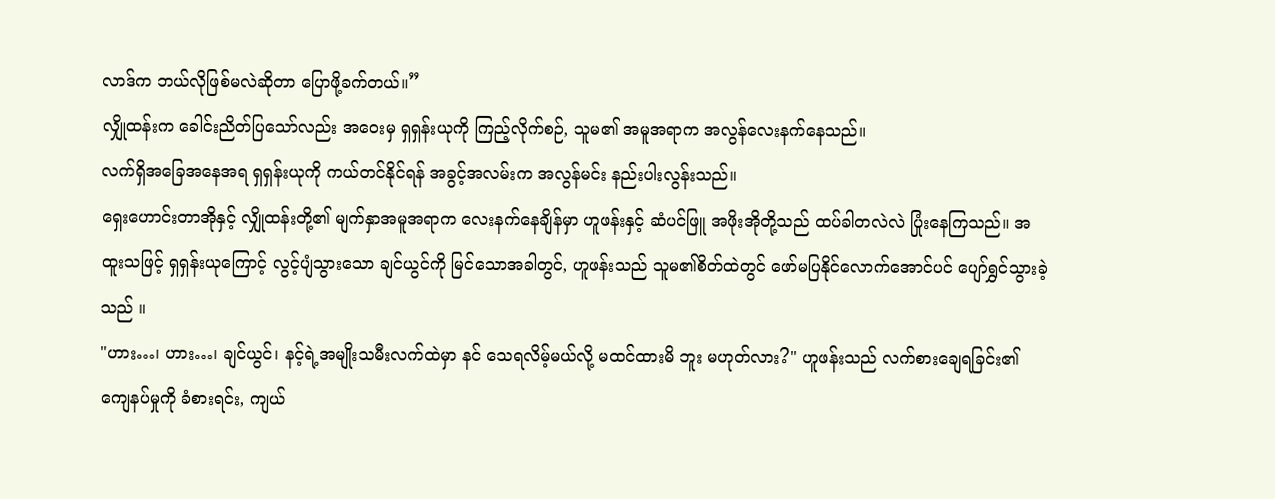လာဒ်က ဘယ်လိုဖြစ်မလဲဆိုတာ ပြောဖို့ခက်တယ်။”
လျှိုထန်းက ခေါင်းညိတ်ပြသော်လည်း အဝေးမှ ရှရှန်းယုကို ကြည့်လိုက်စဉ်, သူမ၏ အမူအရာက အလွန်လေးနက်နေသည်။
လက်ရှိအခြေအနေအရ ရှရှန်းယုကို ကယ်တင်နိုင်ရန် အခွင့်အလမ်းက အလွန်မင်း နည်းပါးလွန်းသည်။
ရှေးဟောင်းတာအိုနှင့် လျှိုထန်းတို့၏ မျက်နှာအမူအရာက လေးနက်နေချိန်မှာ ဟူဖန်းနှင့် ဆံပင်ဖြူ အဖိုးအိုတို့သည် ထပ်ခါတလဲလဲ ပြုံးနေကြသည်။ အထူးသဖြင့် ရှရှန်းယုကြောင့် လွင့်ပျံသွားသော ချင်ယွင်ကို မြင်သောအခါတွင်, ဟူဖန်းသည် သူမ၏စိတ်ထဲတွင် ဖော်မပြနိုင်လောက်အောင်ပင် ပျော်ရွှင်သွားခဲ့သည် ။
"ဟား…၊ ဟား…၊ ချင်ယွင်၊ နင့်ရဲ့အမျိုးသမီးလက်ထဲမှာ နင် သေရလိမ့်မယ်လို့ မထင်ထားမိ ဘူး မဟုတ်လား?" ဟူဖန်းသည် လက်စားချေရခြင်း၏ ကျေနပ်မှုကို ခံစားရင်း, ကျယ်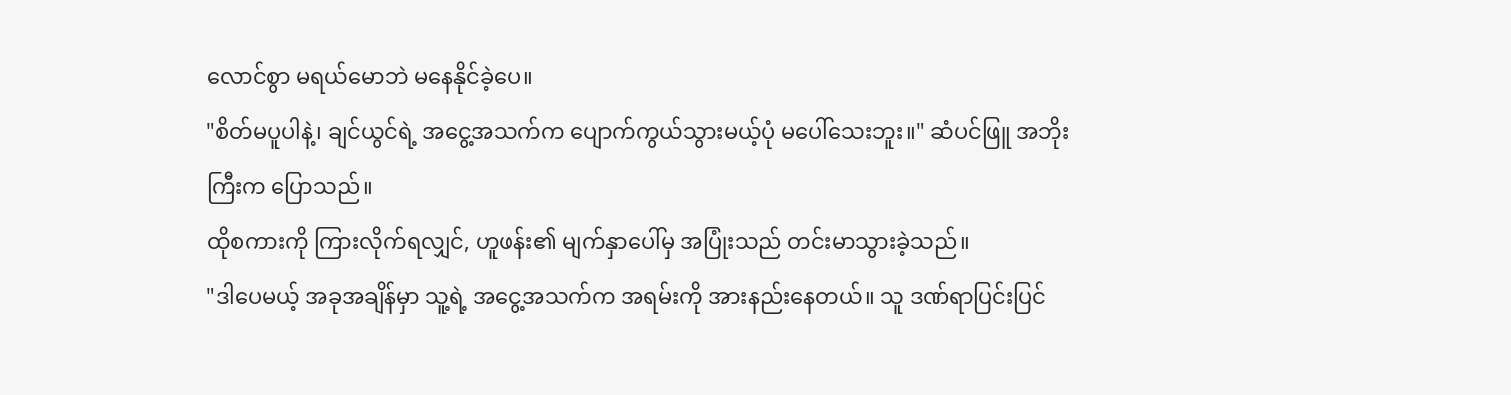လောင်စွာ မရယ်မောဘဲ မနေနိုင်ခဲ့ပေ။
"စိတ်မပူပါနဲ့၊ ချင်ယွင်ရဲ့ အငွေ့အသက်က ပျောက်ကွယ်သွားမယ့်ပုံ မပေါ်သေးဘူး။" ဆံပင်ဖြူ အဘိုးကြီးက ပြောသည်။
ထိုစကားကို ကြားလိုက်ရလျှင်, ဟူဖန်း၏ မျက်နှာပေါ်မှ အပြုံးသည် တင်းမာသွားခဲ့သည်။
"ဒါပေမယ့် အခုအချိန်မှာ သူ့ရဲ့ အငွေ့အသက်က အရမ်းကို အားနည်းနေတယ်။ သူ ဒဏ်ရာပြင်းပြင်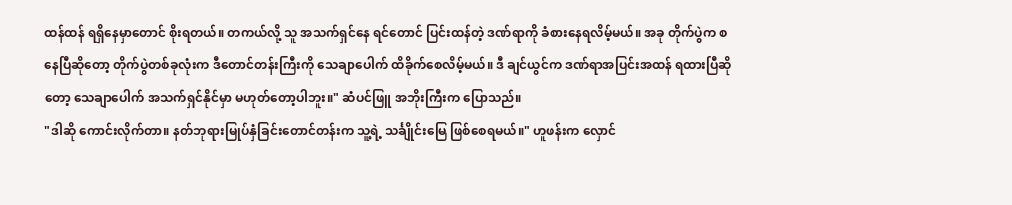ထန်ထန် ရရှိနေမှာတောင် စိုးရတယ်။ တကယ်လို့ သူ အသက်ရှင်နေ ရင်တောင် ပြင်းထန်တဲ့ ဒဏ်ရာကို ခံစားနေရလိမ့်မယ်။ အခု တိုက်ပွဲက စနေပြီဆိုတော့ တိုက်ပွဲတစ်ခုလုံးက ဒီတောင်တန်းကြီးကို သေချာပေါက် ထိခိုက်စေလိမ့်မယ်။ ဒီ ချင်ယွင်က ဒဏ်ရာအပြင်းအထန် ရထားပြီဆိုတော့ သေချာပေါက် အသက်ရှင်နိုင်မှာ မဟုတ်တော့ပါဘူး။" ဆံပင်ဖြူ အဘိုးကြီးက ပြောသည်။
"ဒါဆို ကောင်းလိုက်တာ။ နတ်ဘုရားမြုပ်နှံခြင်းတောင်တန်းက သူ့ရဲ့ သင်္ချိုင်းမြေ ဖြစ်စေရမယ်။" ဟူဖန်းက လှောင်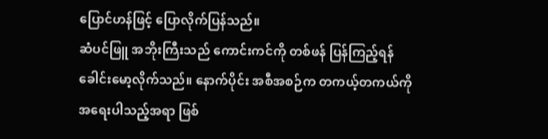ပြောင်ဟန်ဖြင့် ပြောလိုက်ပြန်သည်။
ဆံပင်ဖြူ အဘိုးကြီးသည် ကောင်းကင်ကို တစ်ဖန် ပြန်ကြည့်ရန် ခေါင်းမော့လိုက်သည်။ နောက်ပိုင်း အစီအစဉ်က တကယ့်တကယ်ကို အရေးပါသည့်အရာ ဖြစ်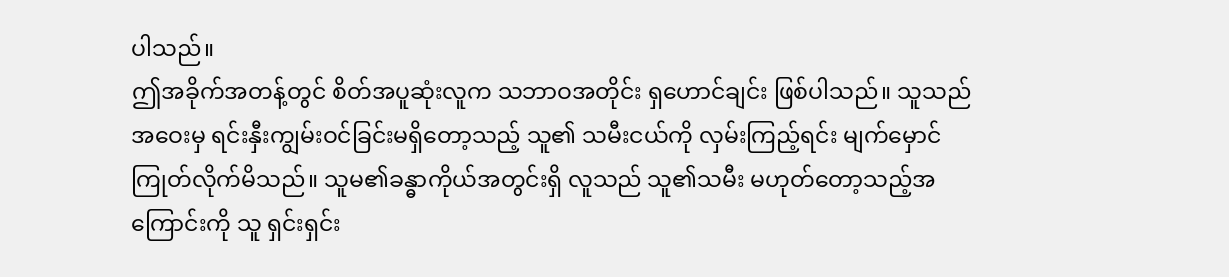ပါသည်။
ဤအခိုက်အတန့်တွင် စိတ်အပူဆုံးလူက သဘာဝအတိုင်း ရှဟောင်ချင်း ဖြစ်ပါသည်။ သူသည် အဝေးမှ ရင်းနှီးကျွမ်းဝင်ခြင်းမရှိတော့သည့် သူ၏ သမီးငယ်ကို လှမ်းကြည့်ရင်း မျက်မှောင်ကြုတ်လိုက်မိသည်။ သူမ၏ခန္ဓာကိုယ်အတွင်းရှိ လူသည် သူ၏သမီး မဟုတ်တော့သည့်အကြောင်းကို သူ ရှင်းရှင်း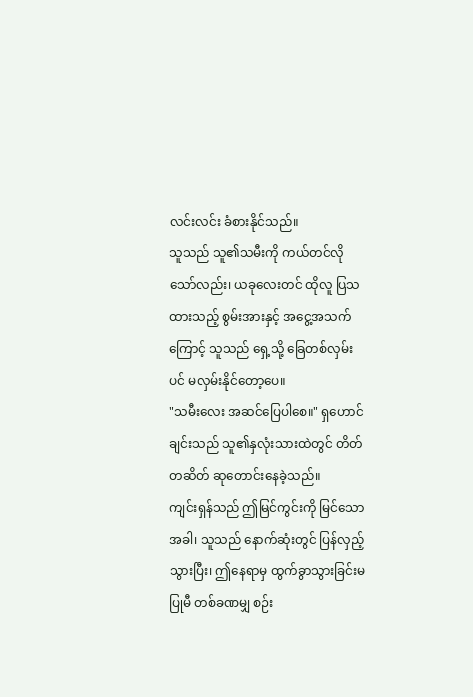လင်းလင်း ခံစားနိုင်သည်။
သူသည် သူ၏သမီးကို ကယ်တင်လိုသော်လည်း၊ ယခုလေးတင် ထိုလူ ပြသထားသည့် စွမ်းအားနှင့် အငွေ့အသက်ကြောင့် သူသည် ရှေ့သို့ ခြေတစ်လှမ်းပင် မလှမ်းနိုင်တော့ပေ။
"သမီးလေး အဆင်ပြေပါစေ။" ရှဟောင်ချင်းသည် သူ၏နှလုံးသားထဲတွင် တိတ်တဆိတ် ဆုတောင်းနေခဲ့သည်။
ကျင်းရှန်သည် ဤမြင်ကွင်းကို မြင်သောအခါ၊ သူသည် နောက်ဆုံးတွင် ပြန်လှည့်သွားပြီး၊ ဤနေရာမှ ထွက်ခွာသွားခြင်းမပြုမီ တစ်ခဏမျှ စဉ်း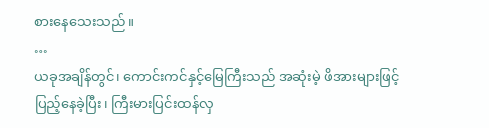စားနေသေးသည်။
…
ယခုအချိန်တွင်၊ ကောင်းကင်နှင့်မြေကြီးသည် အဆုံးမဲ့ ဖိအားများဖြင့် ပြည့်နေခဲ့ပြီး၊ ကြီးမားပြင်းထန်လှ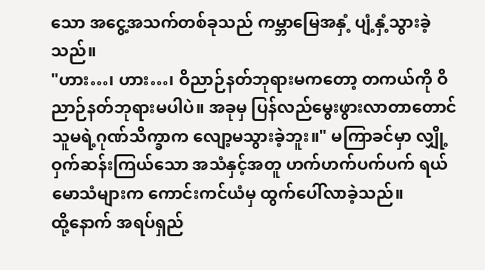သော အငွေ့အသက်တစ်ခုသည် ကမ္ဘာမြေအနှံ့ ပျံ့နှံ့သွားခဲ့သည်။
"ဟား…၊ ဟား…၊ ဝိညာဉ်နတ်ဘုရားမကတော့ တကယ်ကို ဝိညာဉ်နတ်ဘုရားမပါပဲ။ အခုမှ ပြန်လည်မွေးဖွားလာတာတောင် သူမရဲ့ဂုဏ်သိက္ခာက လျော့မသွားခဲ့ဘူး။" မကြာခင်မှာ လျှို့ဝှက်ဆန်းကြယ်သော အသံနှင့်အတူ ဟက်ဟက်ပက်ပက် ရယ်မောသံများက ကောင်းကင်ယံမှ ထွက်ပေါ်လာခဲ့သည်။
ထို့နောက် အရပ်ရှည်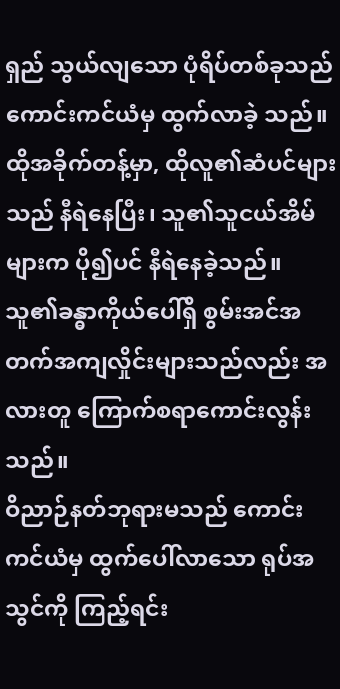ရှည် သွယ်လျသော ပုံရိပ်တစ်ခုသည် ကောင်းကင်ယံမှ ထွက်လာခဲ့ သည်။ ထိုအခိုက်တန့်မှာ, ထိုလူ၏ဆံပင်များသည် နီရဲနေပြီး၊ သူ၏သူငယ်အိမ်များက ပို၍ပင် နီရဲနေခဲ့သည်။ သူ၏ခန္ဓာကိုယ်ပေါ်ရှိ စွမ်းအင်အတက်အကျလှိုင်းများသည်လည်း အလားတူ ကြောက်စရာကောင်းလွန်းသည်။
ဝိညာဉ်နတ်ဘုရားမသည် ကောင်းကင်ယံမှ ထွက်ပေါ်လာသော ရုပ်အသွင်ကို ကြည့်ရင်း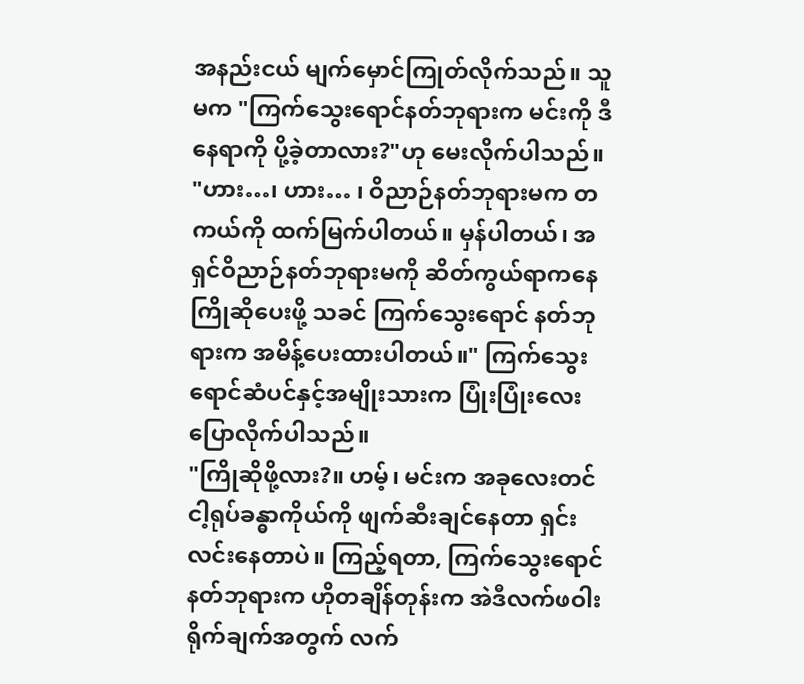အနည်းငယ် မျက်မှောင်ကြုတ်လိုက်သည်။ သူမက "ကြက်သွေးရောင်နတ်ဘုရားက မင်းကို ဒီနေရာကို ပို့ခဲ့တာလား?"ဟု မေးလိုက်ပါသည်။
"ဟား…၊ ဟား… ၊ ဝိညာဉ်နတ်ဘုရားမက တကယ်ကို ထက်မြက်ပါတယ်။ မှန်ပါတယ်၊ အရှင်ဝိညာဉ်နတ်ဘုရားမကို ဆိတ်ကွယ်ရာကနေ ကြိုဆိုပေးဖို့ သခင် ကြက်သွေးရောင် နတ်ဘုရားက အမိန့်ပေးထားပါတယ်။" ကြက်သွေးရောင်ဆံပင်နှင့်အမျိုးသားက ပြုံးပြုံးလေး ပြောလိုက်ပါသည်။
"ကြိုဆိုဖို့လား?။ ဟမ့်၊ မင်းက အခုလေးတင် ငါ့ရုပ်ခန္ဓာကိုယ်ကို ဖျက်ဆီးချင်နေတာ ရှင်းလင်းနေတာပဲ။ ကြည့်ရတာ, ကြက်သွေးရောင် နတ်ဘုရားက ဟိုတချိန်တုန်းက အဲဒီလက်ဖဝါးရိုက်ချက်အတွက် လက်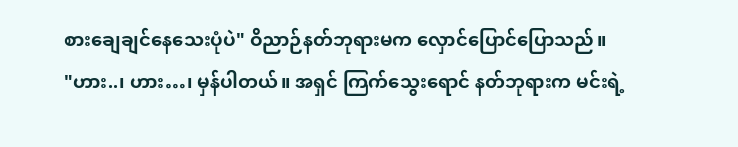စားချေချင်နေသေးပုံပဲ" ဝိညာဉ်နတ်ဘုရားမက လှောင်ပြောင်ပြောသည်။
"ဟား..၊ ဟား…၊ မှန်ပါတယ်။ အရှင် ကြက်သွေးရောင် နတ်ဘုရားက မင်းရဲ့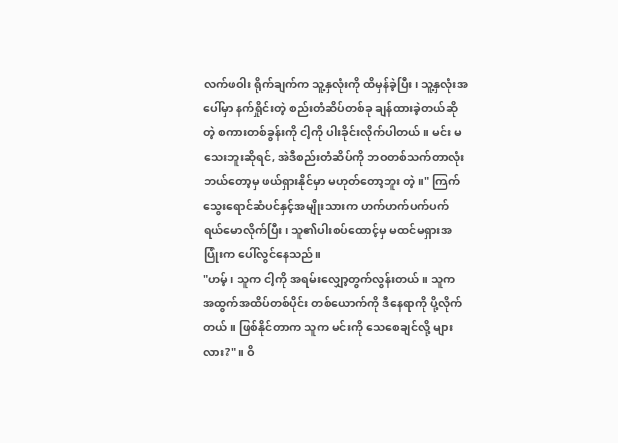လက်ဖဝါး ရိုက်ချက်က သူ့နှလုံးကို ထိမှန်ခဲ့ပြီး၊ သူ့နှလုံးအပေါ်မှာ နက်ရှိုင်းတဲ့ စည်းတံဆိပ်တစ်ခု ချန်ထားခဲ့တယ်ဆိုတဲ့ စကားတစ်ခွန်းကို ငါ့ကို ပါးခိုင်းလိုက်ပါတယ်။ မင်း မသေးဘူးဆိုရင်, အဲဒီစည်းတံဆိပ်ကို ဘဝတစ်သက်တာလုံး ဘယ်တော့မှ ဖယ်ရှားနိုင်မှာ မဟုတ်တော့ဘူး တဲ့။" ကြက်သွေးရောင်ဆံပင်နှင့်အမျိုးသားက ဟက်ဟက်ပက်ပက် ရယ်မောလိုက်ပြီး၊ သူ၏ပါးစပ်ထောင့်မှ မထင်မရှားအပြုံးက ပေါ်လွင်နေသည်။
"ဟမ့်၊ သူက ငါ့ကို အရမ်းလျှော့တွက်လွန်းတယ်။ သူက အထွက်အထိပ်တစ်ပိုင်း တစ်ယောက်ကို ဒီနေရာကို ပို့လိုက်တယ်။ ဖြစ်နိုင်တာက သူက မင်းကို သေစေချင်လို့ များလား?"။ ဝိ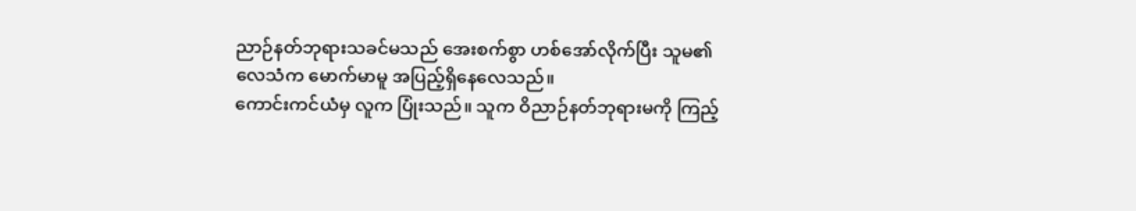ညာဉ်နတ်ဘုရားသခင်မသည် အေးစက်စွာ ဟစ်အော်လိုက်ပြီး သူမ၏ လေသံက မောက်မာမူ အပြည့်ရှိနေလေသည်။
ကောင်းကင်ယံမှ လူက ပြုံးသည်။ သူက ဝိညာဉ်နတ်ဘုရားမကို ကြည့်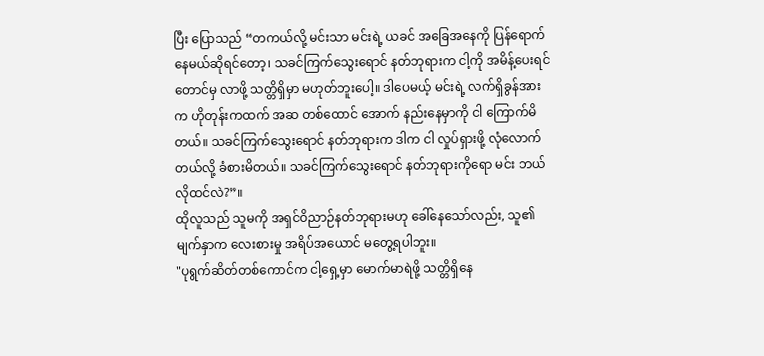ပြီး ပြောသည် “တကယ်လို့ မင်းသာ မင်းရဲ့ ယခင် အခြေအနေကို ပြန်ရောက်နေမယ်ဆိုရင်တော့၊ သခင်ကြက်သွေးရောင် နတ်ဘုရားက ငါ့ကို အမိန့်ပေးရင်တောင်မှ လာဖို့ သတ္တိရှိမှာ မဟုတ်ဘူးပေါ့။ ဒါပေမယ့် မင်းရဲ့ လက်ရှိခွန်အားက ဟိုတုန်းကထက် အဆ တစ်ထောင် အောက် နည်းနေမှာကို ငါ ကြောက်မိတယ်။ သခင်ကြက်သွေးရောင် နတ်ဘုရားက ဒါက ငါ လှုပ်ရှားဖို့ လုံလောက်တယ်လို့ ခံစားမိတယ်။ သခင်ကြက်သွေးရောင် နတ်ဘုရားကိုရော မင်း ဘယ်လိုထင်လဲ?”။
ထိုလူသည် သူမကို အရှင်ဝိညာဉ်နတ်ဘုရားမဟု ခေါ်နေသော်လည်း, သူ၏မျက်နှာက လေးစားမှု အရိပ်အယောင် မတွေ့ရပါဘူး။
"ပုရွက်ဆိတ်တစ်ကောင်က ငါ့ရှေ့မှာ မောက်မာရဲဖို့ သတ္တိရှိနေ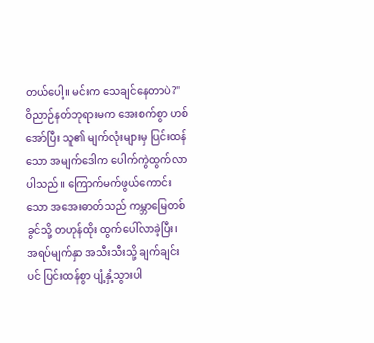တယ်ပေါ့။ မင်းက သေချင်နေတာပဲ?" ဝိညာဉ်နတ်ဘုရားမက အေးစက်စွာ ဟစ်အော်ပြီး သူ၏ မျက်လုံးများမှ ပြင်းထန်သော အမျက်ဒေါက ပေါက်ကွဲထွက်လာပါသည်။ ကြောက်မက်ဖွယ်ကောင်းသော အအေးဓာတ်သည် ကမ္ဘာမြေတစ်ခွင်သို့ တဟုန်ထိုး ထွက်ပေါ်လာခဲ့ပြီး၊ အရပ်မျက်နှာ အသီးသီးသို့ ချက်ချင်းပင် ပြင်းထန်စွာ ပျံ့နှံ့သွားပါ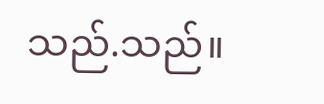သည်.သည်။